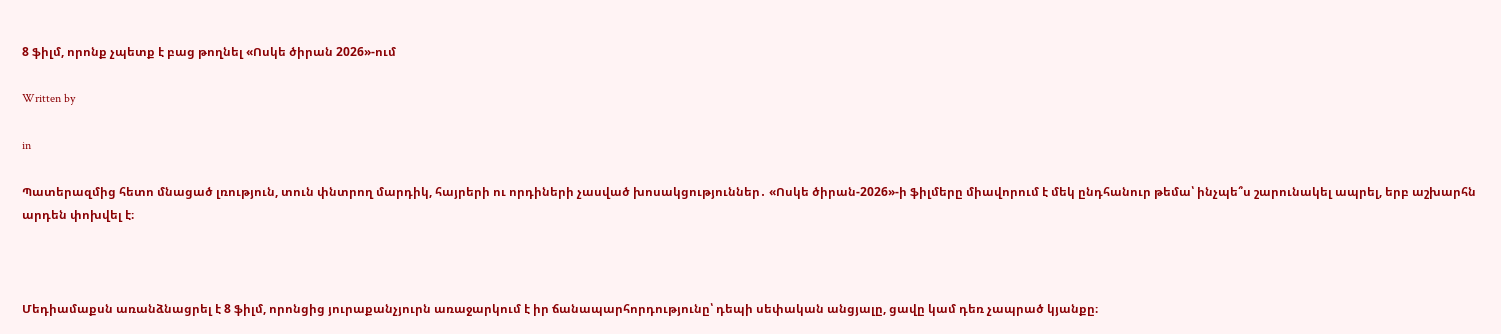8 ֆիլմ, որոնք չպետք է բաց թողնել «Ոսկե ծիրան 2026»-ում

Written by

in

Պատերազմից հետո մնացած լռություն, տուն փնտրող մարդիկ, հայրերի ու որդիների չասված խոսակցություններ․ «Ոսկե ծիրան-2026»-ի ֆիլմերը միավորում է մեկ ընդհանուր թեմա՝ ինչպե՞ս շարունակել ապրել, երբ աշխարհն արդեն փոխվել է։



Մեդիամաքսն առանձնացրել է 8 ֆիլմ, որոնցից յուրաքանչյուրն առաջարկում է իր ճանապարհորդությունը՝ դեպի սեփական անցյալը, ցավը կամ դեռ չապրած կյանքը։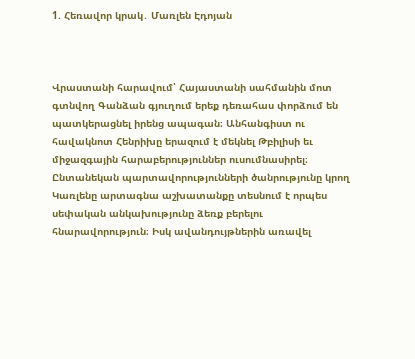1. Հեռավոր կրակ․ Մառլեն Էդոյան



Վրաստանի հարավում՝ Հայաստանի սահմանին մոտ գտնվող Գանձան գյուղում երեք դեռահաս փորձում են պատկերացնել իրենց ապագան։ Անհանգիստ ու հավակնոտ Հենրիխը երազում է մեկնել Թբիլիսի եւ միջազգային հարաբերություններ ուսումնասիրել։ Ընտանեկան պարտավորությունների ծանրությունը կրող Կառլենը արտագնա աշխատանքը տեսնում է որպես սեփական անկախությունը ձեռք բերելու հնարավորություն։ Իսկ ավանդույթներին առավել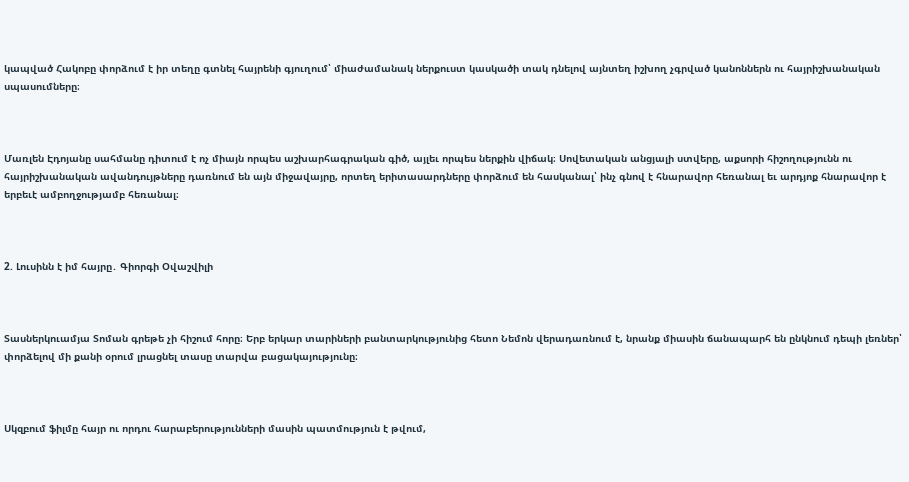կապված Հակոբը փորձում է իր տեղը գտնել հայրենի գյուղում՝ միաժամանակ ներքուստ կասկածի տակ դնելով այնտեղ իշխող չգրված կանոններն ու հայրիշխանական սպասումները։



Մառլեն Էդոյանը սահմանը դիտում է ոչ միայն որպես աշխարհագրական գիծ, այլեւ որպես ներքին վիճակ։ Սովետական անցյալի ստվերը, աքսորի հիշողությունն ու հայրիշխանական ավանդույթները դառնում են այն միջավայրը, որտեղ երիտասարդները փորձում են հասկանալ՝ ինչ գնով է հնարավոր հեռանալ եւ արդյոք հնարավոր է երբեւէ ամբողջությամբ հեռանալ։



2. Լուսինն է իմ հայրը․ Գիորգի Օվաշվիլի



Տասներկուամյա Տոման գրեթե չի հիշում հորը։ Երբ երկար տարիների բանտարկությունից հետո Նեմոն վերադառնում է, նրանք միասին ճանապարհ են ընկնում դեպի լեռներ՝ փորձելով մի քանի օրում լրացնել տասը տարվա բացակայությունը։



Սկզբում ֆիլմը հայր ու որդու հարաբերությունների մասին պատմություն է թվում,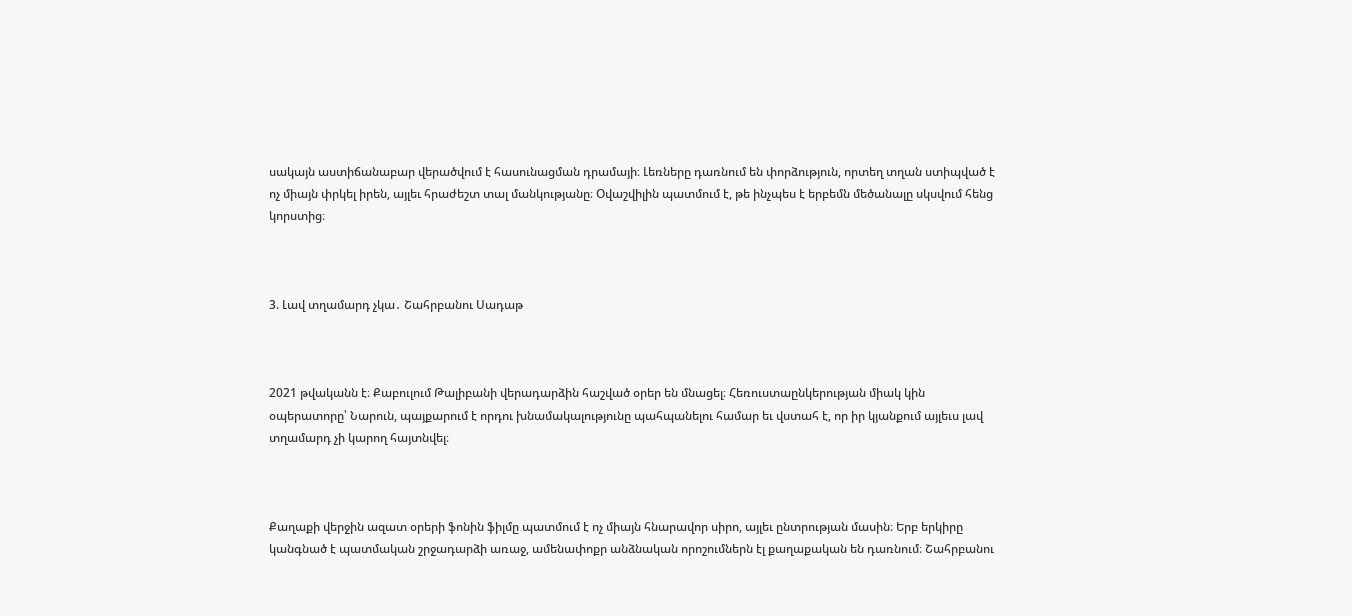սակայն աստիճանաբար վերածվում է հասունացման դրամայի։ Լեռները դառնում են փորձություն, որտեղ տղան ստիպված է ոչ միայն փրկել իրեն, այլեւ հրաժեշտ տալ մանկությանը։ Օվաշվիլին պատմում է, թե ինչպես է երբեմն մեծանալը սկսվում հենց կորստից։



3. Լավ տղամարդ չկա․ Շահրբանու Սադաթ



2021 թվականն է։ Քաբուլում Թալիբանի վերադարձին հաշված օրեր են մնացել։ Հեռուստաընկերության միակ կին օպերատորը՝ Նարուն, պայքարում է որդու խնամակալությունը պահպանելու համար եւ վստահ է, որ իր կյանքում այլեւս լավ տղամարդ չի կարող հայտնվել։



Քաղաքի վերջին ազատ օրերի ֆոնին ֆիլմը պատմում է ոչ միայն հնարավոր սիրո, այլեւ ընտրության մասին։ Երբ երկիրը կանգնած է պատմական շրջադարձի առաջ, ամենափոքր անձնական որոշումներն էլ քաղաքական են դառնում։ Շահրբանու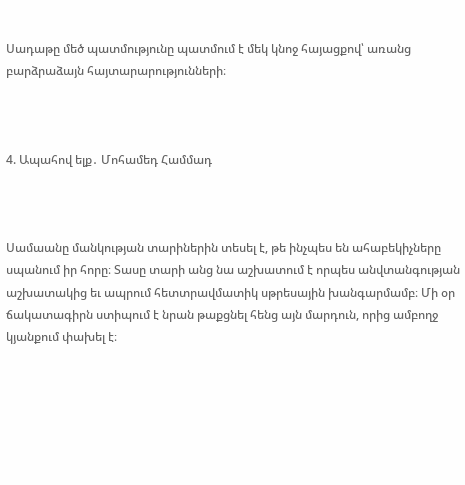Սադաթը մեծ պատմությունը պատմում է մեկ կնոջ հայացքով՝ առանց բարձրաձայն հայտարարությունների։



4. Ապահով ելք․ Մոհամեդ Համմադ



Սամաանը մանկության տարիներին տեսել է, թե ինչպես են ահաբեկիչները սպանում իր հորը։ Տասը տարի անց նա աշխատում է որպես անվտանգության աշխատակից եւ ապրում հետտրավմատիկ սթրեսային խանգարմամբ։ Մի օր ճակատագիրն ստիպում է նրան թաքցնել հենց այն մարդուն, որից ամբողջ կյանքում փախել է։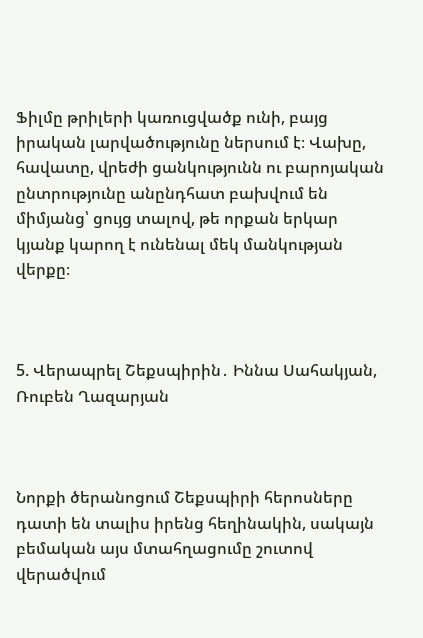Ֆիլմը թրիլերի կառուցվածք ունի, բայց իրական լարվածությունը ներսում է։ Վախը, հավատը, վրեժի ցանկությունն ու բարոյական ընտրությունը անընդհատ բախվում են միմյանց՝ ցույց տալով, թե որքան երկար կյանք կարող է ունենալ մեկ մանկության վերքը։



5. Վերապրել Շեքսպիրին․ Իննա Սահակյան, Ռուբեն Ղազարյան



Նորքի ծերանոցում Շեքսպիրի հերոսները դատի են տալիս իրենց հեղինակին, սակայն բեմական այս մտահղացումը շուտով վերածվում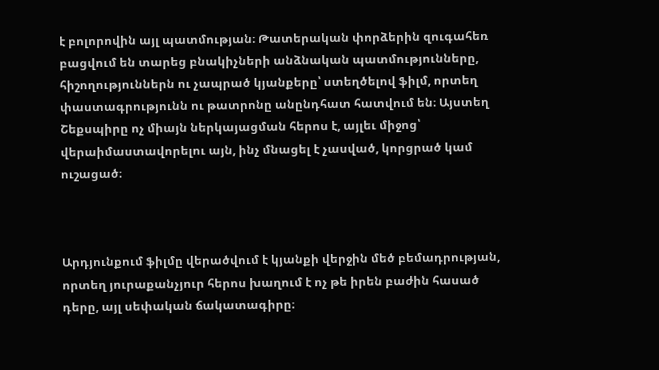է բոլորովին այլ պատմության։ Թատերական փորձերին զուգահեռ բացվում են տարեց բնակիչների անձնական պատմությունները, հիշողություններն ու չապրած կյանքերը՝ ստեղծելով ֆիլմ, որտեղ փաստագրությունն ու թատրոնը անընդհատ հատվում են։ Այստեղ Շեքսպիրը ոչ միայն ներկայացման հերոս է, այլեւ միջոց՝ վերաիմաստավորելու այն, ինչ մնացել է չասված, կորցրած կամ ուշացած։



Արդյունքում ֆիլմը վերածվում է կյանքի վերջին մեծ բեմադրության, որտեղ յուրաքանչյուր հերոս խաղում է ոչ թե իրեն բաժին հասած դերը, այլ սեփական ճակատագիրը։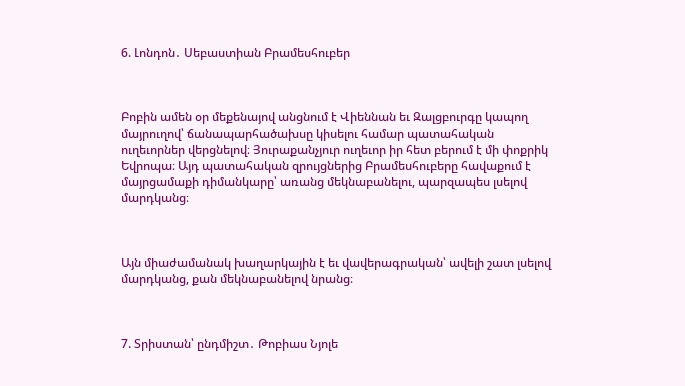6. Լոնդոն․ Սեբաստիան Բրամեսհուբեր



Բոբին ամեն օր մեքենայով անցնում է Վիեննան եւ Զալցբուրգը կապող մայրուղով՝ ճանապարհածախսը կիսելու համար պատահական ուղեւորներ վերցնելով։ Յուրաքանչյուր ուղեւոր իր հետ բերում է մի փոքրիկ Եվրոպա։ Այդ պատահական զրույցներից Բրամեսհուբերը հավաքում է մայրցամաքի դիմանկարը՝ առանց մեկնաբանելու, պարզապես լսելով մարդկանց։



Այն միաժամանակ խաղարկային է եւ վավերագրական՝ ավելի շատ լսելով մարդկանց, քան մեկնաբանելով նրանց։



7. Տրիստան՝ ընդմիշտ․ Թոբիաս Նյոլե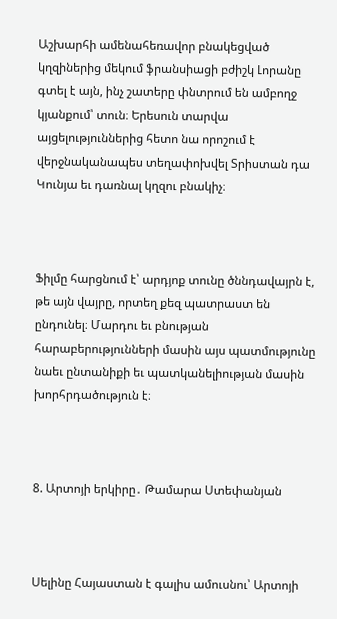Աշխարհի ամենահեռավոր բնակեցված կղզիներից մեկում ֆրանսիացի բժիշկ Լորանը գտել է այն, ինչ շատերը փնտրում են ամբողջ կյանքում՝ տուն։ Երեսուն տարվա այցելություններից հետո նա որոշում է վերջնականապես տեղափոխվել Տրիստան դա Կունյա եւ դառնալ կղզու բնակիչ։



Ֆիլմը հարցնում է՝ արդյոք տունը ծննդավայրն է, թե այն վայրը, որտեղ քեզ պատրաստ են ընդունել։ Մարդու եւ բնության հարաբերությունների մասին այս պատմությունը նաեւ ընտանիքի եւ պատկանելիության մասին խորհրդածություն է։



8. Արտոյի երկիրը․ Թամարա Ստեփանյան



Սելինը Հայաստան է գալիս ամուսնու՝ Արտոյի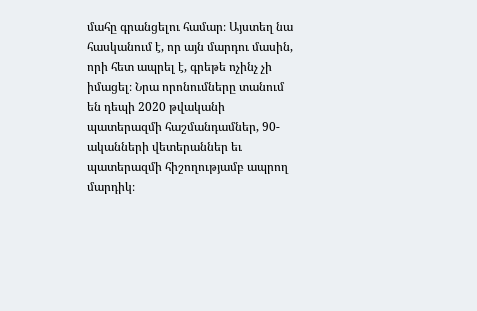մահը գրանցելու համար։ Այստեղ նա հասկանում է, որ այն մարդու մասին, որի հետ ապրել է, գրեթե ոչինչ չի իմացել։ Նրա որոնումները տանում են դեպի 2020 թվականի պատերազմի հաշմանդամներ, 90-ականների վետերաններ եւ պատերազմի հիշողությամբ ապրող մարդիկ։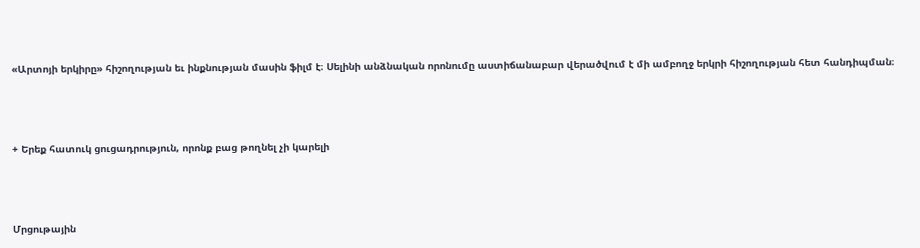«Արտոյի երկիրը» հիշողության եւ ինքնության մասին ֆիլմ է։ Սելինի անձնական որոնումը աստիճանաբար վերածվում է մի ամբողջ երկրի հիշողության հետ հանդիպման։



+ Երեք հատուկ ցուցադրություն, որոնք բաց թողնել չի կարելի



Մրցութային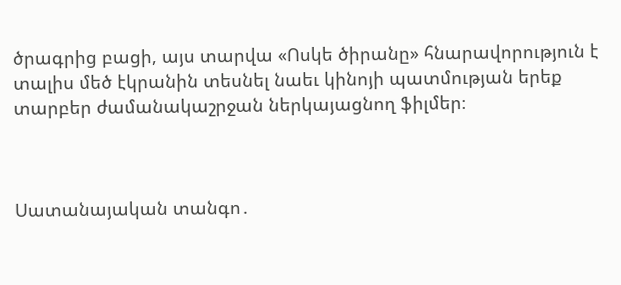ծրագրից բացի, այս տարվա «Ոսկե ծիրանը» հնարավորություն է տալիս մեծ էկրանին տեսնել նաեւ կինոյի պատմության երեք տարբեր ժամանակաշրջան ներկայացնող ֆիլմեր։



Սատանայական տանգո․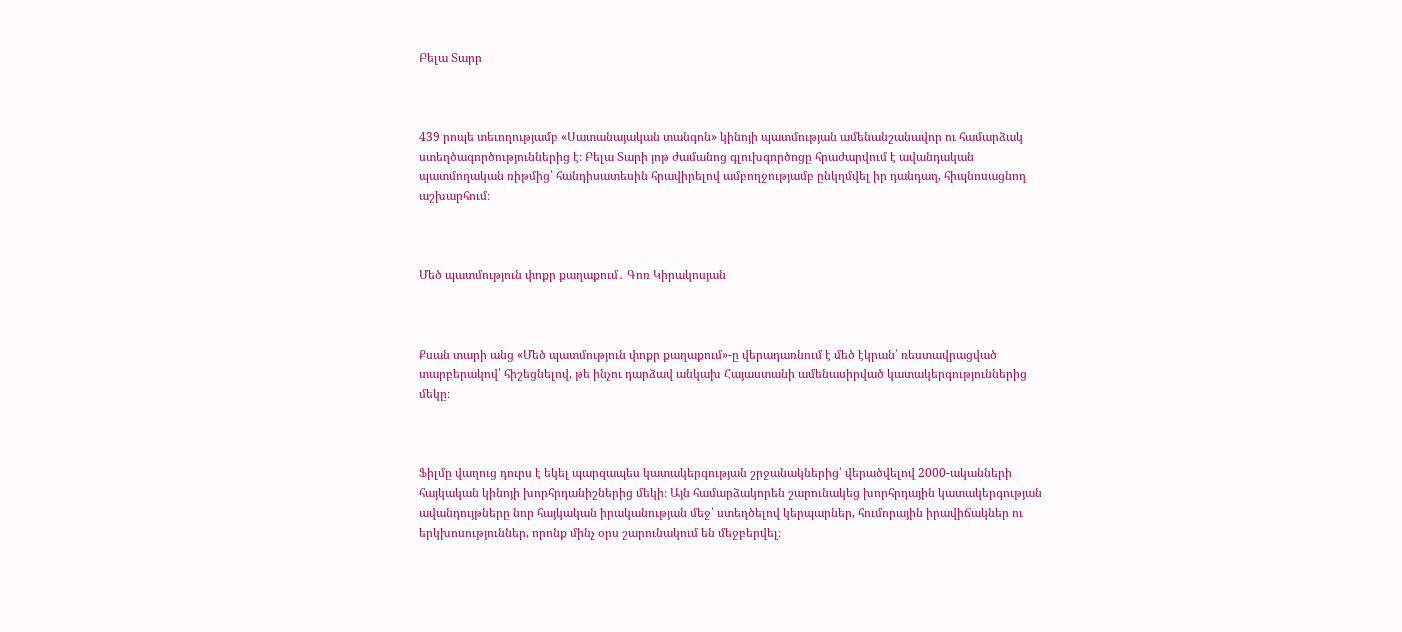Բելա Տարր



439 րոպե տեւողությամբ «Սատանայական տանգոն» կինոյի պատմության ամենանշանավոր ու համարձակ ստեղծագործություններից է։ Բելա Տարի յոթ ժամանոց գլուխգործոցը հրաժարվում է ավանդական պատմողական ռիթմից՝ հանդիսատեսին հրավիրելով ամբողջությամբ ընկղմվել իր դանդաղ, հիպնոսացնող աշխարհում։



Մեծ պատմություն փոքր քաղաքում․ Գոռ Կիրակոսյան



Քսան տարի անց «Մեծ պատմություն փոքր քաղաքում»-ը վերադառնում է մեծ էկրան՝ ռեստավրացված տարբերակով՝ հիշեցնելով, թե ինչու դարձավ անկախ Հայաստանի ամենասիրված կատակերգություններից մեկը։



Ֆիլմը վաղուց դուրս է եկել պարզապես կատակերգության շրջանակներից՝ վերածվելով 2000-ականների հայկական կինոյի խորհրդանիշներից մեկի։ Այն համարձակորեն շարունակեց խորհրդային կատակերգության ավանդույթները նոր հայկական իրականության մեջ՝ ստեղծելով կերպարներ, հումորային իրավիճակներ ու երկխոսություններ, որոնք մինչ օրս շարունակում են մեջբերվել։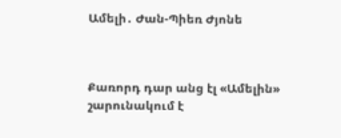Ամելի․ Ժան-Պիեռ Ժյոնե



Քառորդ դար անց էլ «Ամելին» շարունակում է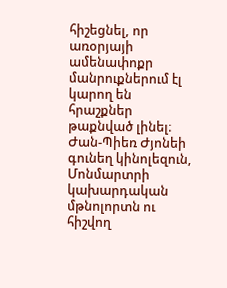հիշեցնել, որ առօրյայի ամենափոքր մանրուքներում էլ կարող են հրաշքներ թաքնված լինել։ Ժան-Պիեռ Ժյոնեի գունեղ կինոլեզուն, Մոնմարտրի կախարդական մթնոլորտն ու հիշվող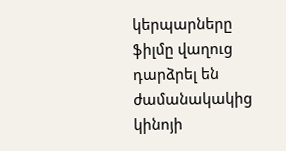կերպարները ֆիլմը վաղուց դարձրել են ժամանակակից կինոյի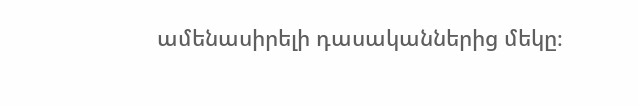ամենասիրելի դասականներից մեկը։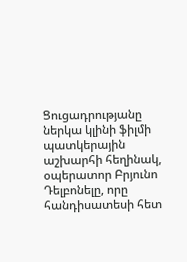Ցուցադրությանը ներկա կլինի ֆիլմի պատկերային աշխարհի հեղինակ, օպերատոր Բրյունո Դելբոնելը, որը հանդիսատեսի հետ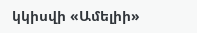կկիսվի «Ամելիի»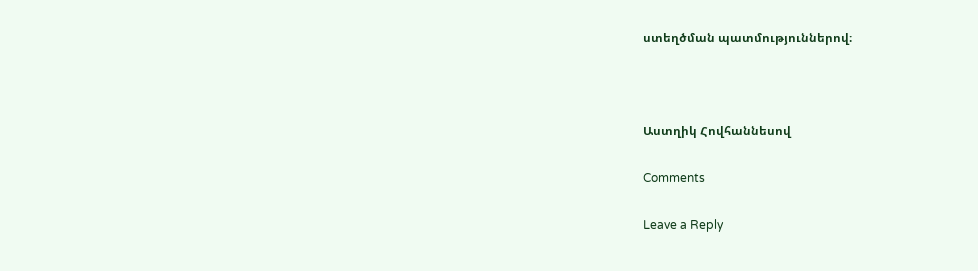ստեղծման պատմություններով։



Աստղիկ Հովհաննեսով

Comments

Leave a Reply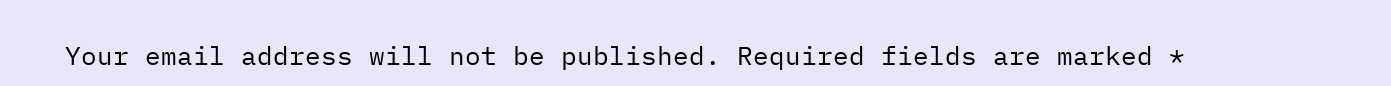Your email address will not be published. Required fields are marked *